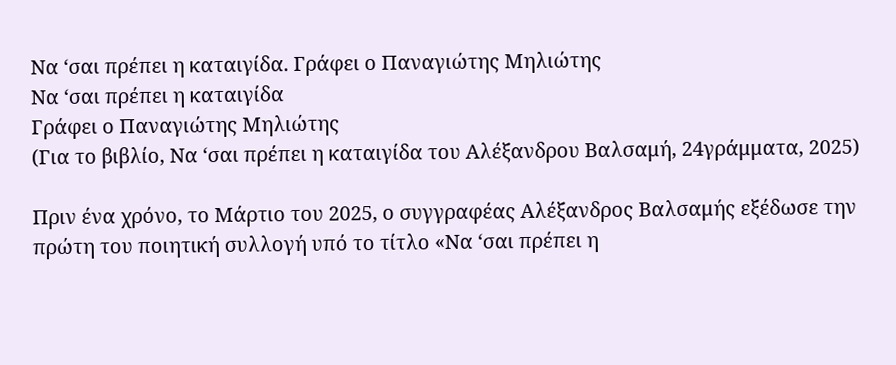Να ‘σαι πρέπει η καταιγίδα. Γράφει ο Παναγιώτης Μηλιώτης
Να ‘σαι πρέπει η καταιγίδα
Γράφει ο Παναγιώτης Μηλιώτης
(Για το βιβλίο, Να ‘σαι πρέπει η καταιγίδα του Αλέξανδρου Βαλσαμή, 24γράμματα, 2025)

Πριν ένα χρόνο, το Μάρτιο του 2025, ο συγγραφέας Αλέξανδρος Βαλσαμής εξέδωσε την πρώτη του ποιητική συλλογή υπό το τίτλο «Να ‘σαι πρέπει η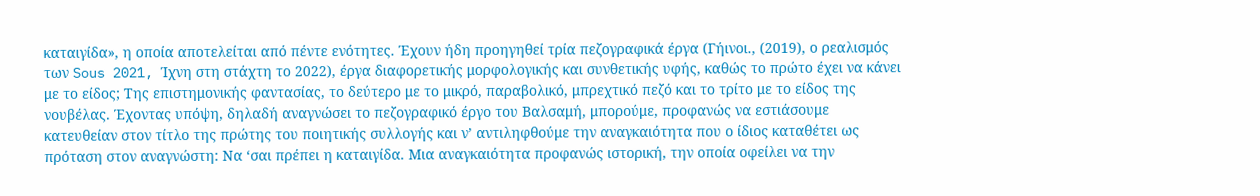καταιγίδα», η οποία αποτελείται από πέντε ενότητες. Έχουν ήδη προηγηθεί τρία πεζογραφικά έργα (Γήινοι., (2019), ο ρεαλισμός των Sous 2021, Ίχνη στη στάχτη το 2022), έργα διαφορετικής μορφολογικής και συνθετικής υφής, καθώς το πρώτο έχει να κάνει με το είδος; Της επιστημονικής φαντασίας, το δεύτερο με το μικρό, παραβολικό, μπρεχτικό πεζό και το τρίτο με το είδος της νουβέλας. Έχοντας υπόψη, δηλαδή αναγνώσει το πεζογραφικό έργο του Βαλσαμή, μπορούμε, προφανώς να εστιάσουμε κατευθείαν στον τίτλο της πρώτης του ποιητικής συλλογής και ν’ αντιληφθούμε την αναγκαιότητα που ο ίδιος καταθέτει ως πρόταση στον αναγνώστη: Να ‘σαι πρέπει η καταιγίδα. Μια αναγκαιότητα προφανώς ιστορική, την οποία οφείλει να την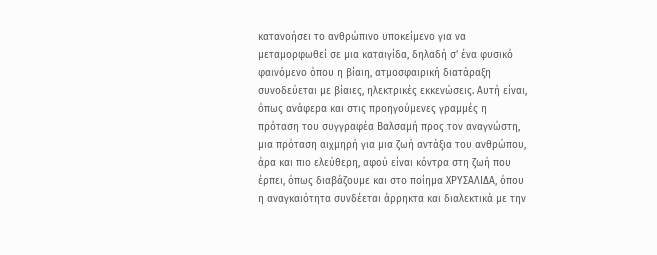κατανοήσει το ανθρώπινο υποκείμενο για να μεταμορφωθεί σε μια καταιγίδα, δηλαδή σ’ ένα φυσικό φαινόμενο όπου η βίαιη, ατμοσφαιρική διατάραξη συνοδεύεται με βίαιες, ηλεκτρικές εκκενώσεις. Αυτή είναι, όπως ανάφερα και στις προηγούμενες γραμμές η πρόταση του συγγραφέα Βαλσαμή προς τον αναγνώστη, μια πρόταση αιχμηρή για μια ζωή αντάξια του ανθρώπου, άρα και πιο ελεύθερη, αφού είναι κόντρα στη ζωή που έρπει, όπως διαβάζουμε και στο ποίημα ΧΡΥΣΑΛΙΔΑ, όπου η αναγκαιότητα συνδέεται άρρηκτα και διαλεκτικά με την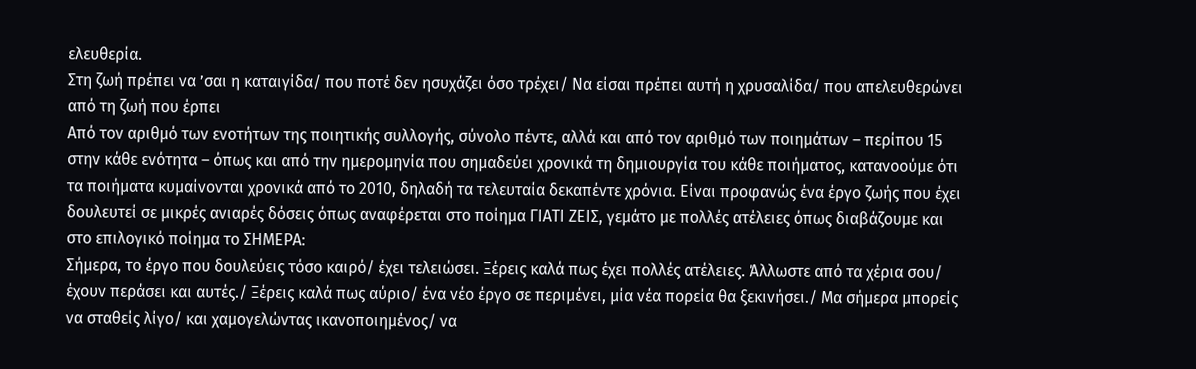ελευθερία.
Στη ζωή πρέπει να ’σαι η καταιγίδα/ που ποτέ δεν ησυχάζει όσο τρέχει/ Να είσαι πρέπει αυτή η χρυσαλίδα/ που απελευθερώνει από τη ζωή που έρπει
Από τον αριθμό των ενοτήτων της ποιητικής συλλογής, σύνολο πέντε, αλλά και από τον αριθμό των ποιημάτων – περίπου 15 στην κάθε ενότητα – όπως και από την ημερομηνία που σημαδεύει χρονικά τη δημιουργία του κάθε ποιήματος, κατανοούμε ότι τα ποιήματα κυμαίνονται χρονικά από το 2010, δηλαδή τα τελευταία δεκαπέντε χρόνια. Είναι προφανώς ένα έργο ζωής που έχει δουλευτεί σε μικρές ανιαρές δόσεις όπως αναφέρεται στο ποίημα ΓΙΑΤΙ ΖΕΙΣ, γεμάτο με πολλές ατέλειες όπως διαβάζουμε και στο επιλογικό ποίημα το ΣΗΜΕΡΑ:
Σήμερα, το έργο που δουλεύεις τόσο καιρό/ έχει τελειώσει. Ξέρεις καλά πως έχει πολλές ατέλειες. Άλλωστε από τα χέρια σου/ έχουν περάσει και αυτές./ Ξέρεις καλά πως αύριο/ ένα νέο έργο σε περιμένει, μία νέα πορεία θα ξεκινήσει./ Μα σήμερα μπορείς να σταθείς λίγο/ και χαμογελώντας ικανοποιημένος/ να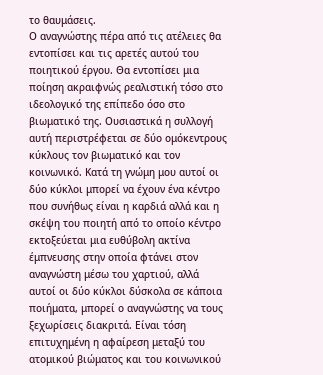το θαυμάσεις.
Ο αναγνώστης πέρα από τις ατέλειες θα εντοπίσει και τις αρετές αυτού του ποιητικού έργου. Θα εντοπίσει μια ποίηση ακραιφνώς ρεαλιστική τόσο στο ιδεολογικό της επίπεδο όσο στο βιωματικό της. Ουσιαστικά η συλλογή αυτή περιστρέφεται σε δύο ομόκεντρους κύκλους τον βιωματικό και τον κοινωνικό. Κατά τη γνώμη μου αυτοί οι δύο κύκλοι μπορεί να έχουν ένα κέντρο που συνήθως είναι η καρδιά αλλά και η σκέψη του ποιητή από το οποίο κέντρο εκτοξεύεται μια ευθύβολη ακτίνα έμπνευσης στην οποία φτάνει στον αναγνώστη μέσω του χαρτιού, αλλά αυτοί οι δύο κύκλοι δύσκολα σε κάποια ποιήματα, μπορεί ο αναγνώστης να τους ξεχωρίσεις διακριτά. Είναι τόση επιτυχημένη η αφαίρεση μεταξύ του ατομικού βιώματος και του κοινωνικού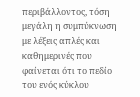περιβάλλοντος, τόση μεγάλη η συμπύκνωση με λέξεις απλές και καθημερινές που φαίνεται ότι το πεδίο του ενός κύκλου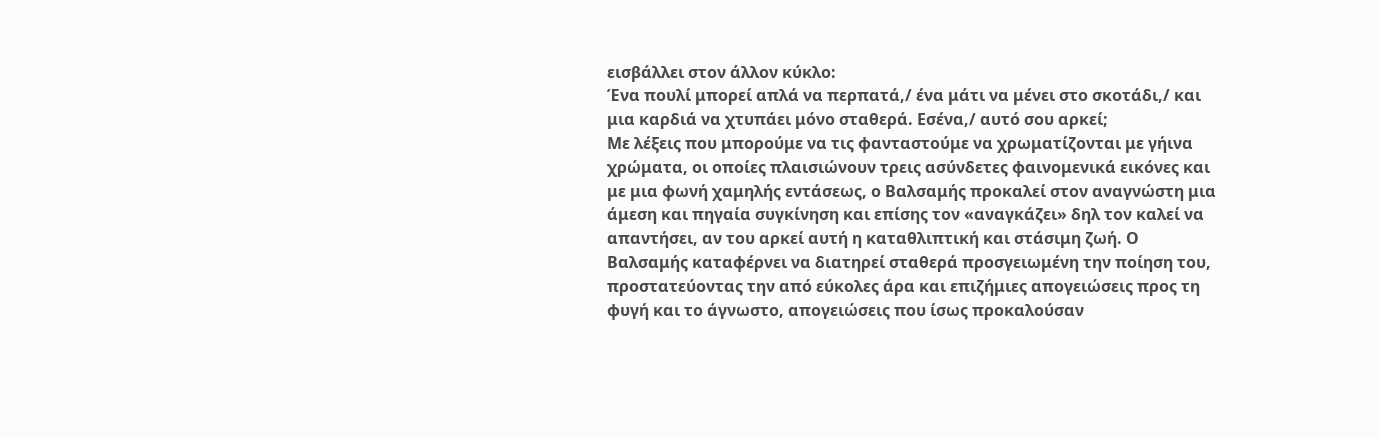εισβάλλει στον άλλον κύκλο:
Ένα πουλί μπορεί απλά να περπατά,/ ένα μάτι να μένει στο σκοτάδι,/ και μια καρδιά να χτυπάει μόνο σταθερά. Εσένα,/ αυτό σου αρκεί;
Με λέξεις που μπορούμε να τις φανταστούμε να χρωματίζονται με γήινα χρώματα, οι οποίες πλαισιώνουν τρεις ασύνδετες φαινομενικά εικόνες και με μια φωνή χαμηλής εντάσεως, ο Βαλσαμής προκαλεί στον αναγνώστη μια άμεση και πηγαία συγκίνηση και επίσης τον «αναγκάζει» δηλ τον καλεί να απαντήσει, αν του αρκεί αυτή η καταθλιπτική και στάσιμη ζωή. Ο Βαλσαμής καταφέρνει να διατηρεί σταθερά προσγειωμένη την ποίηση του, προστατεύοντας την από εύκολες άρα και επιζήμιες απογειώσεις προς τη φυγή και το άγνωστο, απογειώσεις που ίσως προκαλούσαν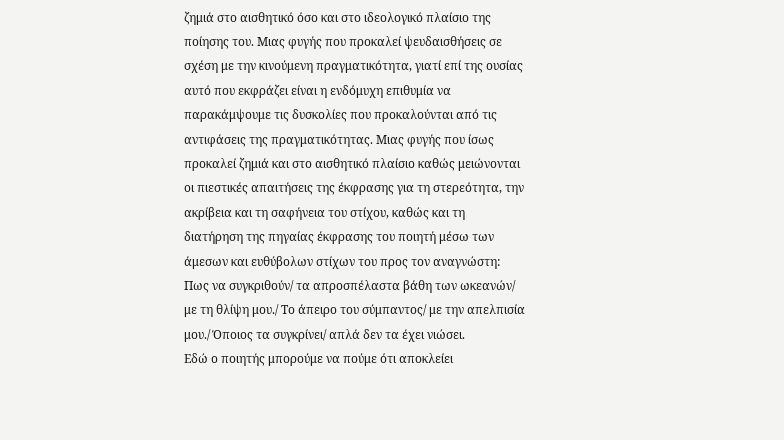ζημιά στο αισθητικό όσο και στο ιδεολογικό πλαίσιο της ποίησης του. Μιας φυγής που προκαλεί ψευδαισθήσεις σε σχέση με την κινούμενη πραγματικότητα, γιατί επί της ουσίας αυτό που εκφράζει είναι η ενδόμυχη επιθυμία να παρακάμψουμε τις δυσκολίες που προκαλούνται από τις αντιφάσεις της πραγματικότητας. Μιας φυγής που ίσως προκαλεί ζημιά και στο αισθητικό πλαίσιο καθώς μειώνονται οι πιεστικές απαιτήσεις της έκφρασης για τη στερεότητα, την ακρίβεια και τη σαφήνεια του στίχου, καθώς και τη διατήρηση της πηγαίας έκφρασης του ποιητή μέσω των άμεσων και ευθύβολων στίχων του προς τον αναγνώστη:
Πως να συγκριθούν/ τα απροσπέλαστα βάθη των ωκεανών/ με τη θλίψη μου./ Το άπειρο του σύμπαντος/ με την απελπισία μου./ Όποιος τα συγκρίνει/ απλά δεν τα έχει νιώσει.
Εδώ ο ποιητής μπορούμε να πούμε ότι αποκλείει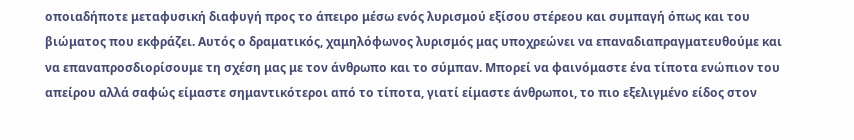οποιαδήποτε μεταφυσική διαφυγή προς το άπειρο μέσω ενός λυρισμού εξίσου στέρεου και συμπαγή όπως και του βιώματος που εκφράζει. Αυτός ο δραματικός, χαμηλόφωνος λυρισμός μας υποχρεώνει να επαναδιαπραγματευθούμε και να επαναπροσδιορίσουμε τη σχέση μας με τον άνθρωπο και το σύμπαν. Μπορεί να φαινόμαστε ένα τίποτα ενώπιον του απείρου αλλά σαφώς είμαστε σημαντικότεροι από το τίποτα, γιατί είμαστε άνθρωποι, το πιο εξελιγμένο είδος στον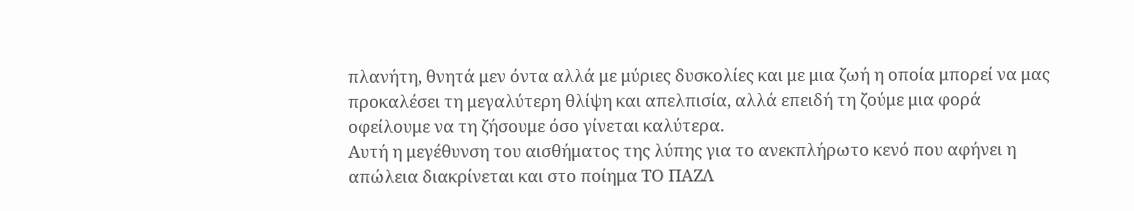πλανήτη, θνητά μεν όντα αλλά με μύριες δυσκολίες και με μια ζωή η οποία μπορεί να μας προκαλέσει τη μεγαλύτερη θλίψη και απελπισία, αλλά επειδή τη ζούμε μια φορά οφείλουμε να τη ζήσουμε όσο γίνεται καλύτερα.
Αυτή η μεγέθυνση του αισθήματος της λύπης για το ανεκπλήρωτο κενό που αφήνει η απώλεια διακρίνεται και στο ποίημα ΤΟ ΠΑΖΛ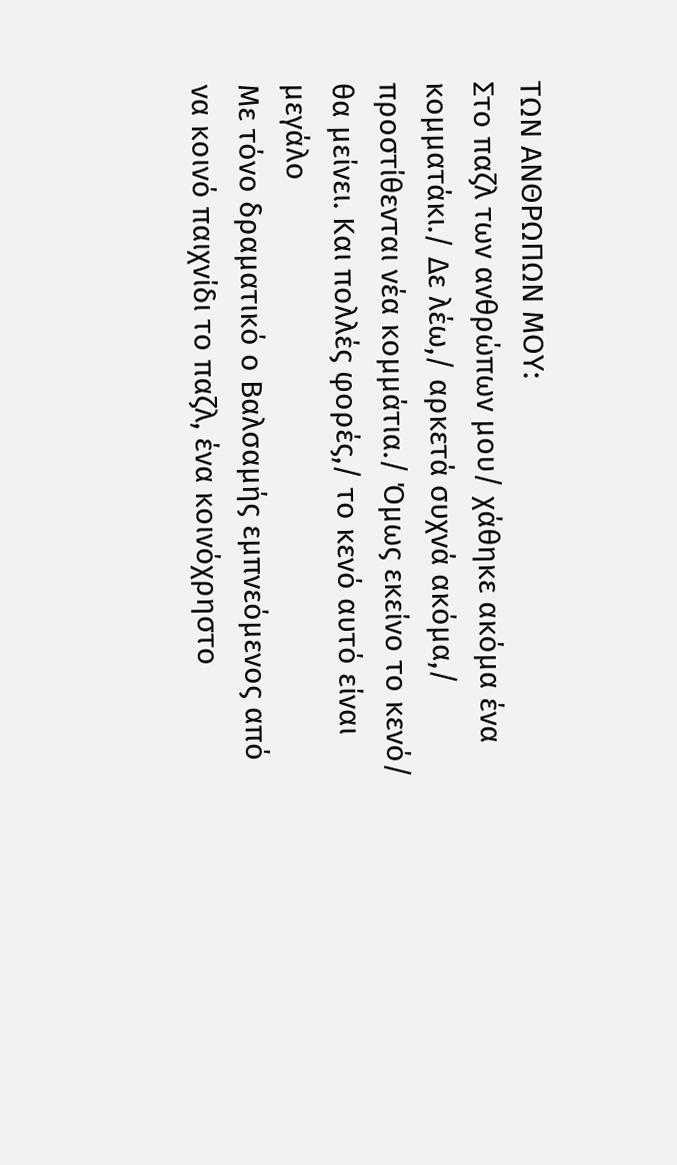ΤΩΝ ΑΝΘΡΩΠΩΝ ΜΟΥ:
Στο παζλ των ανθρώπων μου/ χάθηκε ακόμα ένα κομματάκι./ Δε λέω,/ αρκετά συχνά ακόμα,/ προστίθενται νέα κομμάτια./ Όμως εκείνο το κενό/ θα μείνει. Και πολλές φορές,/ το κενό αυτό είναι μεγάλο
Με τόνο δραματικό ο Βαλσαμής εμπνεόμενος από να κοινό παιχνίδι το παζλ, ένα κοινόχρηστο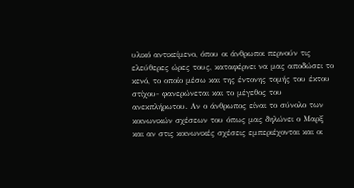υλικό αντικείμενο, όπου οι άνθρωποι περνούν τις ελεύθερες ώρες τους, καταφέρνει να μας αποδώσει το κενό, το οποίο μέσω και της έντονης τομής του έκτου στίχου- φανερώνεται και το μέγεθος του ανεκπλήρωτου. Αν ο άνθρωπος είναι το σύνολο των κοινωνικών σχέσεων του όπως μας δηλώνει ο Μαρξ και αν στις κοινωνικές σχέσεις εμπεριέχονται και οι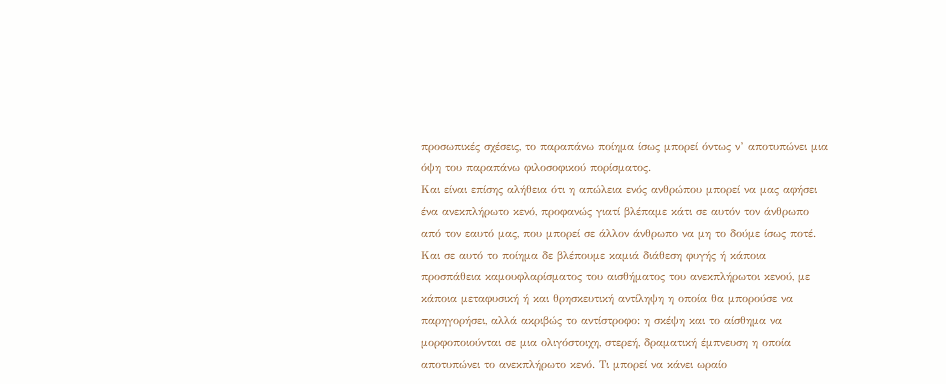προσωπικές σχέσεις, το παραπάνω ποίημα ίσως μπορεί όντως ν’ αποτυπώνει μια όψη του παραπάνω φιλοσοφικού πορίσματος.
Και είναι επίσης αλήθεια ότι η απώλεια ενός ανθρώπου μπορεί να μας αφήσει ένα ανεκπλήρωτο κενό, προφανώς γιατί βλέπαμε κάτι σε αυτόν τον άνθρωπο από τον εαυτό μας, που μπορεί σε άλλον άνθρωπο να μη το δούμε ίσως ποτέ. Και σε αυτό το ποίημα δε βλέπουμε καμιά διάθεση φυγής ή κάποια προσπάθεια καμουφλαρίσματος του αισθήματος του ανεκπλήρωτοι κενού, με κάποια μεταφυσική ή και θρησκευτική αντίληψη η οποία θα μπορούσε να παρηγορήσει, αλλά ακριβώς το αντίστροφο: η σκέψη και το αίσθημα να μορφοποιούνται σε μια ολιγόστοιχη, στερεή, δραματική έμπνευση η οποία αποτυπώνει το ανεκπλήρωτο κενό. Τι μπορεί να κάνει ωραίο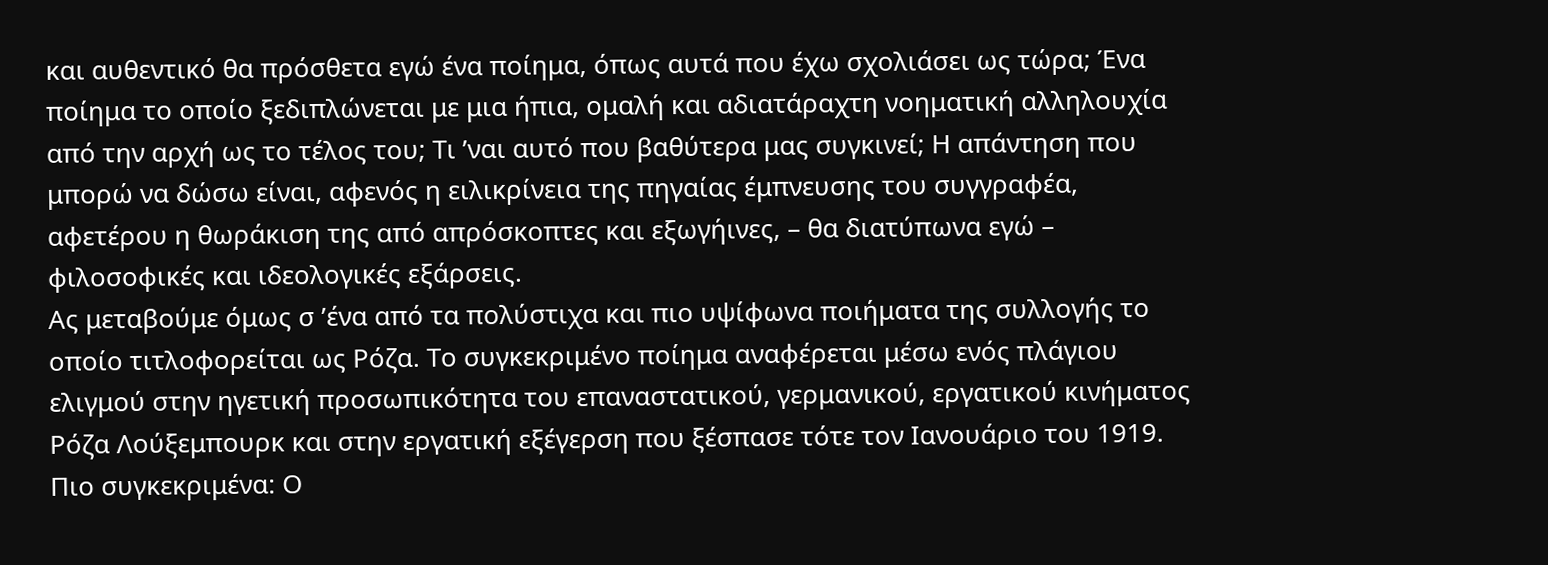και αυθεντικό θα πρόσθετα εγώ ένα ποίημα, όπως αυτά που έχω σχολιάσει ως τώρα; Ένα ποίημα το οποίο ξεδιπλώνεται με μια ήπια, ομαλή και αδιατάραχτη νοηματική αλληλουχία από την αρχή ως το τέλος του; Τι ’ναι αυτό που βαθύτερα μας συγκινεί; Η απάντηση που μπορώ να δώσω είναι, αφενός η ειλικρίνεια της πηγαίας έμπνευσης του συγγραφέα, αφετέρου η θωράκιση της από απρόσκοπτες και εξωγήινες, – θα διατύπωνα εγώ – φιλοσοφικές και ιδεολογικές εξάρσεις.
Ας μεταβούμε όμως σ ’ένα από τα πολύστιχα και πιο υψίφωνα ποιήματα της συλλογής το οποίο τιτλοφορείται ως Ρόζα. Το συγκεκριμένο ποίημα αναφέρεται μέσω ενός πλάγιου ελιγμού στην ηγετική προσωπικότητα του επαναστατικού, γερμανικού, εργατικού κινήματος Ρόζα Λούξεμπουρκ και στην εργατική εξέγερση που ξέσπασε τότε τον Ιανουάριο του 1919. Πιο συγκεκριμένα: Ο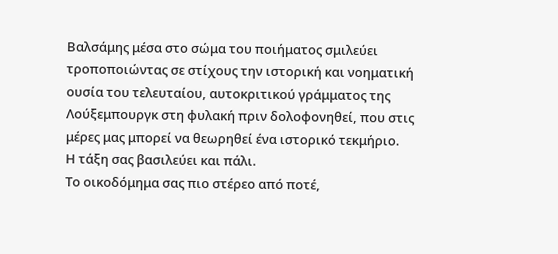Βαλσάμης μέσα στο σώμα του ποιήματος σμιλεύει τροποποιώντας σε στίχους την ιστορική και νοηματική ουσία του τελευταίου, αυτοκριτικού γράμματος της Λούξεμπουργκ στη φυλακή πριν δολοφονηθεί, που στις μέρες μας μπορεί να θεωρηθεί ένα ιστορικό τεκμήριο.
Η τάξη σας βασιλεύει και πάλι.
Το οικοδόμημα σας πιο στέρεο από ποτέ,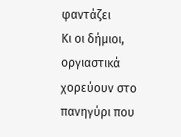φαντάζει
Κι οι δήμιοι, οργιαστικά χορεύουν στο πανηγύρι που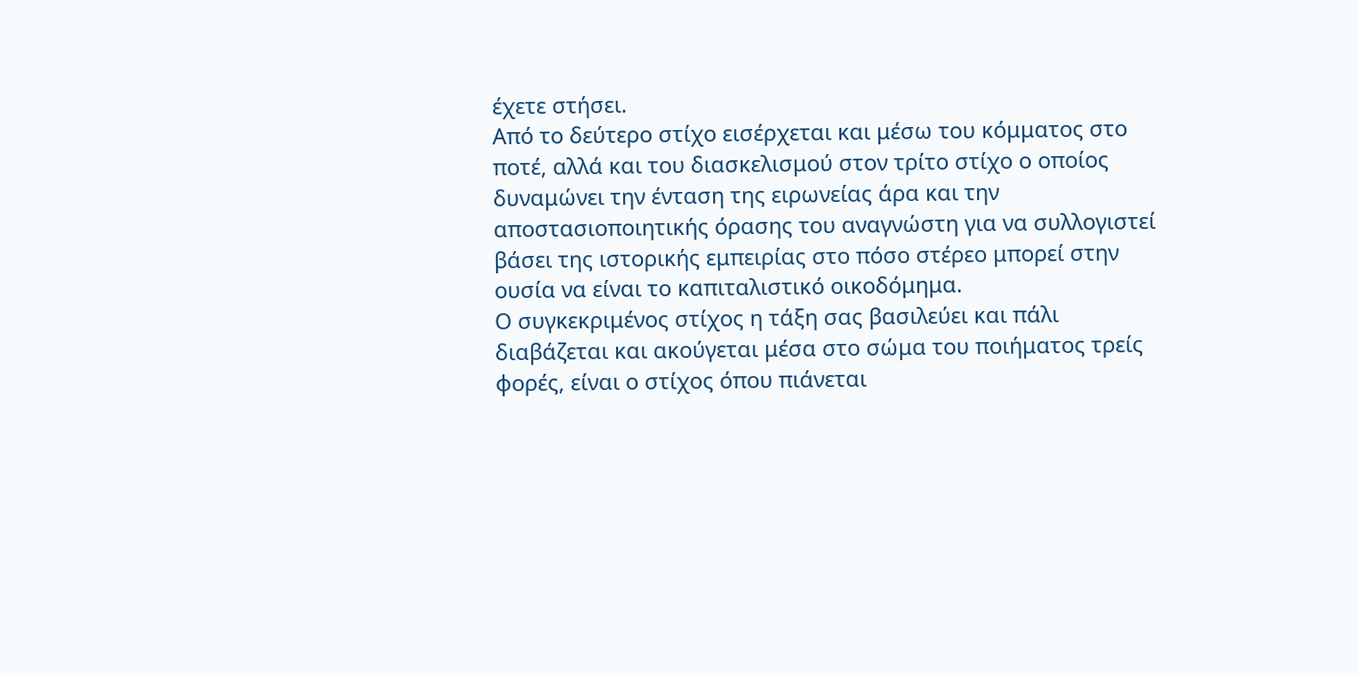έχετε στήσει.
Από το δεύτερο στίχο εισέρχεται και μέσω του κόμματος στο ποτέ, αλλά και του διασκελισμού στον τρίτο στίχο ο οποίος δυναμώνει την ένταση της ειρωνείας άρα και την αποστασιοποιητικής όρασης του αναγνώστη για να συλλογιστεί βάσει της ιστορικής εμπειρίας στο πόσο στέρεο μπορεί στην ουσία να είναι το καπιταλιστικό οικοδόμημα.
Ο συγκεκριμένος στίχος η τάξη σας βασιλεύει και πάλι διαβάζεται και ακούγεται μέσα στο σώμα του ποιήματος τρείς φορές, είναι ο στίχος όπου πιάνεται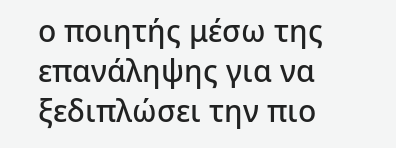ο ποιητής μέσω της επανάληψης για να ξεδιπλώσει την πιο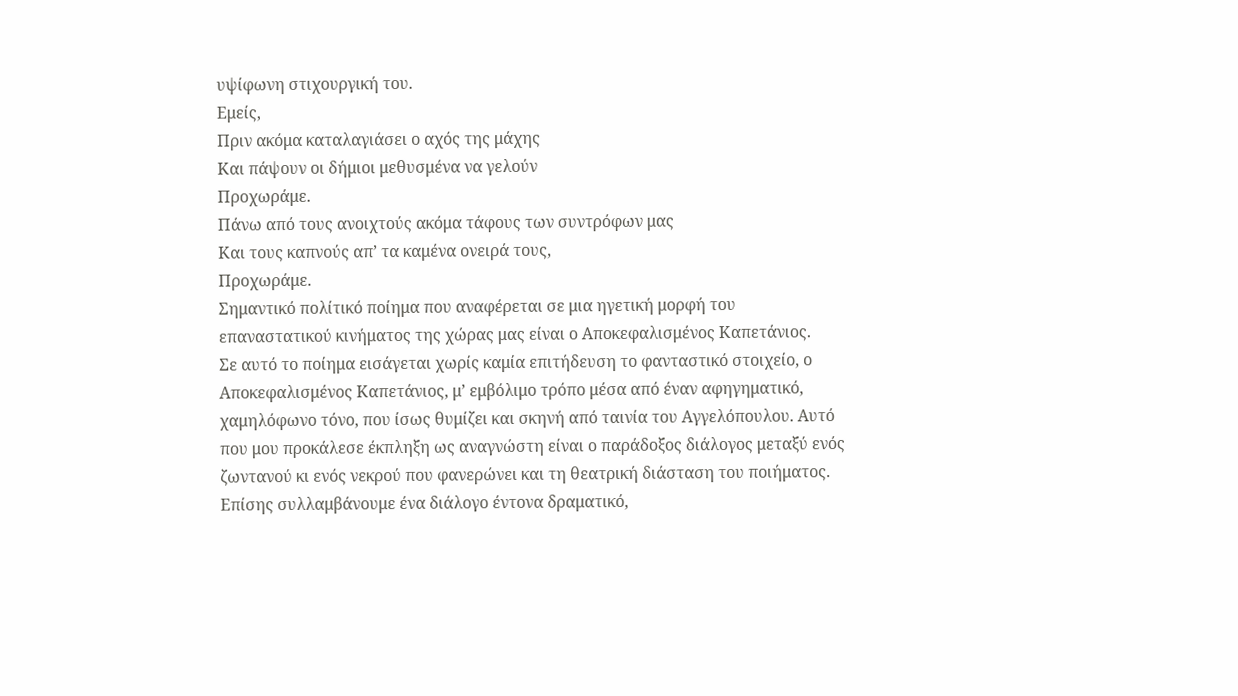υψίφωνη στιχουργική του.
Εμείς,
Πριν ακόμα καταλαγιάσει ο αχός της μάχης
Και πάψουν οι δήμιοι μεθυσμένα να γελούν
Προχωράμε.
Πάνω από τους ανοιχτούς ακόμα τάφους των συντρόφων μας
Και τους καπνούς απ’ τα καμένα ονειρά τους,
Προχωράμε.
Σημαντικό πολίτικό ποίημα που αναφέρεται σε μια ηγετική μορφή του επαναστατικού κινήματος της χώρας μας είναι ο Αποκεφαλισμένος Καπετάνιος.
Σε αυτό το ποίημα εισάγεται χωρίς καμία επιτήδευση το φανταστικό στοιχείο, ο Αποκεφαλισμένος Καπετάνιος, μ’ εμβόλιμο τρόπο μέσα από έναν αφηγηματικό, χαμηλόφωνο τόνο, που ίσως θυμίζει και σκηνή από ταινία του Αγγελόπουλου. Αυτό που μου προκάλεσε έκπληξη ως αναγνώστη είναι ο παράδοξος διάλογος μεταξύ ενός ζωντανού κι ενός νεκρού που φανερώνει και τη θεατρική διάσταση του ποιήματος. Επίσης συλλαμβάνουμε ένα διάλογο έντονα δραματικό,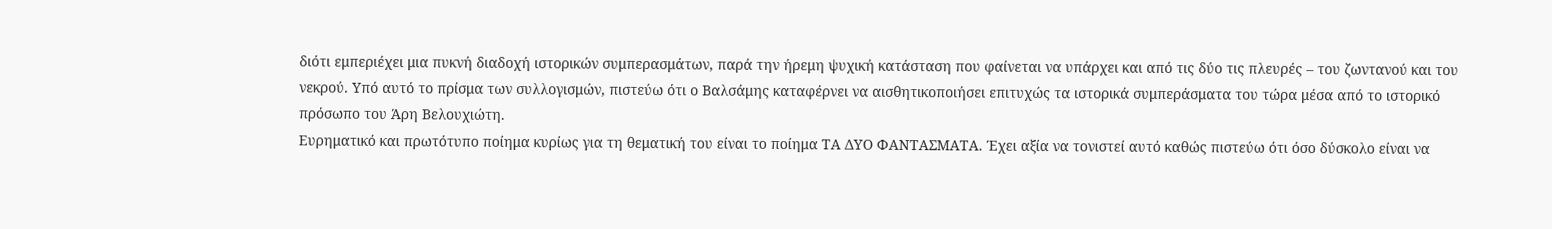διότι εμπεριέχει μια πυκνή διαδοχή ιστορικών συμπερασμάτων, παρά την ήρεμη ψυχική κατάσταση που φαίνεται να υπάρχει και από τις δύο τις πλευρές – του ζωντανού και του νεκρού. Υπό αυτό το πρίσμα των συλλογισμών, πιστεύω ότι ο Βαλσάμης καταφέρνει να αισθητικοποιήσει επιτυχώς τα ιστορικά συμπεράσματα του τώρα μέσα από το ιστορικό πρόσωπο του Άρη Βελουχιώτη.
Ευρηματικό και πρωτότυπο ποίημα κυρίως για τη θεματική του είναι το ποίημα ΤΑ ΔΥΟ ΦΑΝΤΑΣΜΑΤΑ. Έχει αξία να τονιστεί αυτό καθώς πιστεύω ότι όσο δύσκολο είναι να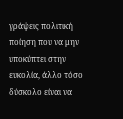γράψεις πολιτική ποίηση που να μην υποκύπτει στην ευκολία, άλλο τόσο δύσκολο είναι να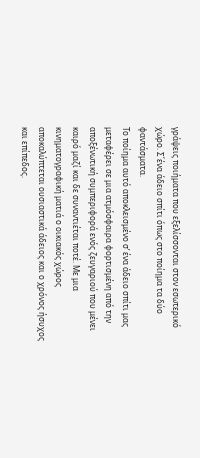γράψεις ποιήματα που εξελίσσονται στον εσωτερικό χώρο. Σ΄ένα άδειο σπίτι όπως στο ποίημα τα δύο φαντάσματα.
Το ποίημα αυτό αποκλεισμένο σ’ ένα άδειο σπίτι μας μεταφέρει σε μια ατμόσφαιρα φορτισμένη από την αποξένωτική συμπεριφορά ενός ζευγαριού που μένει καιρό μαζί και δε συναντιέται ποτέ. Με μια κινηματογραφική ματιά ο οικιακός χώρος αποκαλύπτεται ουσιαστικά άδειος και ο χρόνος ήσυχος και επίπεδος.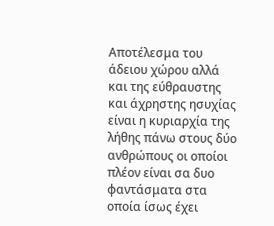Αποτέλεσμα του άδειου χώρου αλλά και της εύθραυστης και άχρηστης ησυχίας είναι η κυριαρχία της λήθης πάνω στους δύο ανθρώπους οι οποίοι πλέον είναι σα δυο φαντάσματα στα οποία ίσως έχει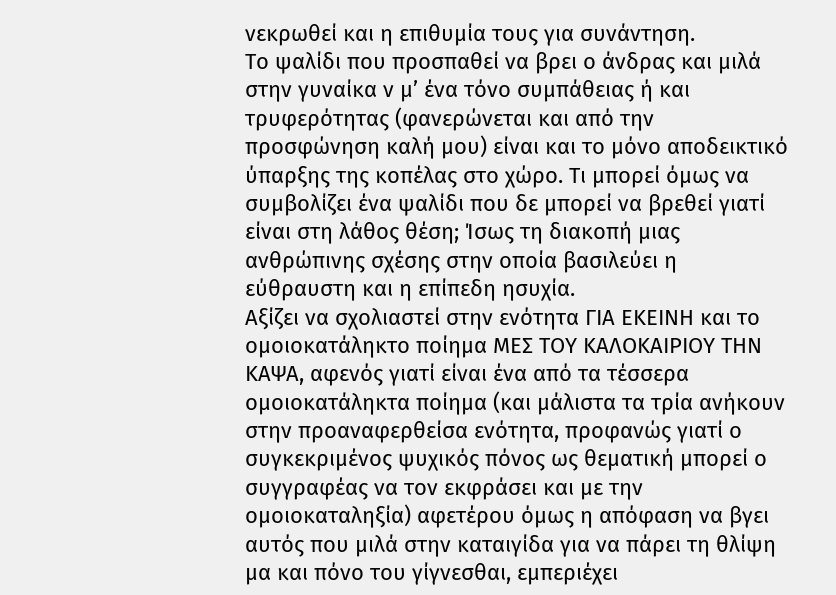νεκρωθεί και η επιθυμία τους για συνάντηση.
Το ψαλίδι που προσπαθεί να βρει ο άνδρας και μιλά στην γυναίκα ν μ’ ένα τόνο συμπάθειας ή και τρυφερότητας (φανερώνεται και από την προσφώνηση καλή μου) είναι και το μόνο αποδεικτικό ύπαρξης της κοπέλας στο χώρο. Τι μπορεί όμως να συμβολίζει ένα ψαλίδι που δε μπορεί να βρεθεί γιατί είναι στη λάθος θέση; Ίσως τη διακοπή μιας ανθρώπινης σχέσης στην οποία βασιλεύει η εύθραυστη και η επίπεδη ησυχία.
Αξίζει να σχολιαστεί στην ενότητα ΓΙΑ ΕΚΕΙΝΗ και το ομοιοκατάληκτο ποίημα ΜΕΣ ΤΟΥ ΚΑΛΟΚΑΙΡΙΟΥ ΤΗΝ ΚΑΨΑ, αφενός γιατί είναι ένα από τα τέσσερα ομοιοκατάληκτα ποίημα (και μάλιστα τα τρία ανήκουν στην προαναφερθείσα ενότητα, προφανώς γιατί ο συγκεκριμένος ψυχικός πόνος ως θεματική μπορεί ο συγγραφέας να τον εκφράσει και με την ομοιοκαταληξία) αφετέρου όμως η απόφαση να βγει αυτός που μιλά στην καταιγίδα για να πάρει τη θλίψη μα και πόνο του γίγνεσθαι, εμπεριέχει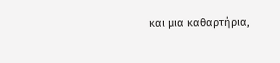και μια καθαρτήρια,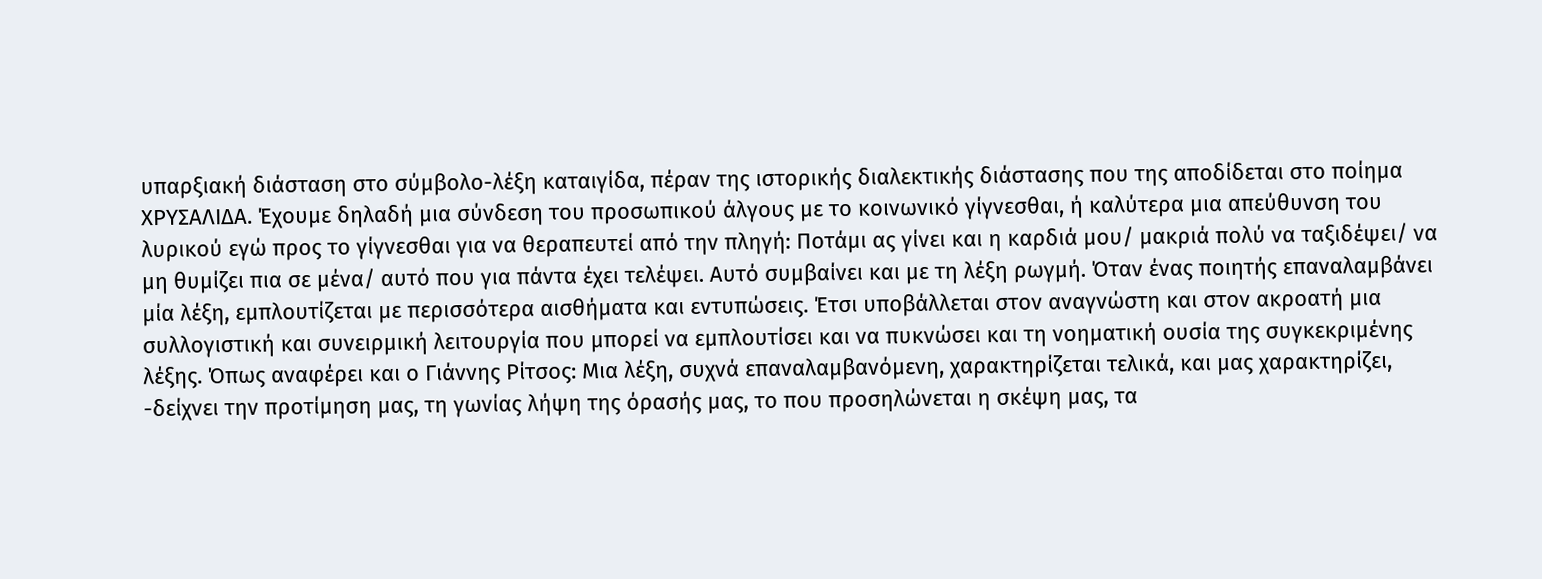υπαρξιακή διάσταση στο σύμβολο-λέξη καταιγίδα, πέραν της ιστορικής διαλεκτικής διάστασης που της αποδίδεται στο ποίημα ΧΡΥΣΑΛΙΔΑ. Έχουμε δηλαδή μια σύνδεση του προσωπικού άλγους με το κοινωνικό γίγνεσθαι, ή καλύτερα μια απεύθυνση του λυρικού εγώ προς το γίγνεσθαι για να θεραπευτεί από την πληγή: Ποτάμι ας γίνει και η καρδιά μου/ μακριά πολύ να ταξιδέψει/ να μη θυμίζει πια σε μένα/ αυτό που για πάντα έχει τελέψει. Αυτό συμβαίνει και με τη λέξη ρωγμή. Όταν ένας ποιητής επαναλαμβάνει μία λέξη, εμπλουτίζεται με περισσότερα αισθήματα και εντυπώσεις. Έτσι υποβάλλεται στον αναγνώστη και στον ακροατή μια συλλογιστική και συνειρμική λειτουργία που μπορεί να εμπλουτίσει και να πυκνώσει και τη νοηματική ουσία της συγκεκριμένης λέξης. Όπως αναφέρει και ο Γιάννης Ρίτσος: Μια λέξη, συχνά επαναλαμβανόμενη, χαρακτηρίζεται τελικά, και μας χαρακτηρίζει, -δείχνει την προτίμηση μας, τη γωνίας λήψη της όρασής μας, το που προσηλώνεται η σκέψη μας, τα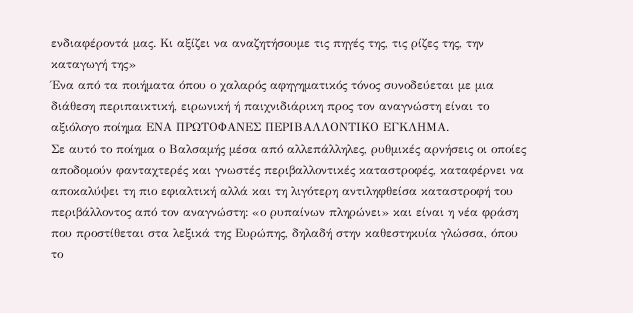ενδιαφέροντά μας. Κι αξίζει να αναζητήσουμε τις πηγές της, τις ρίζες της, την καταγωγή της»
Ένα από τα ποιήματα όπου ο χαλαρός αφηγηματικός τόνος συνοδεύεται με μια διάθεση περιπαικτική, ειρωνική ή παιχνιδιάρικη προς τον αναγνώστη είναι το αξιόλογο ποίημα ΕΝΑ ΠΡΩΤΟΦΑΝΕΣ ΠΕΡΙΒΑΛΛΟΝΤΙΚΟ ΕΓΚΛΗΜΑ.
Σε αυτό το ποίημα ο Βαλσαμής μέσα από αλλεπάλληλες, ρυθμικές αρνήσεις οι οποίες αποδομούν φανταχτερές και γνωστές περιβαλλοντικές καταστροφές, καταφέρνει να αποκαλύψει τη πιο εφιαλτική αλλά και τη λιγότερη αντιληφθείσα καταστροφή του περιβάλλοντος από τον αναγνώστη: «ο ρυπαίνων πληρώνει» και είναι η νέα φράση που προστίθεται στα λεξικά της Ευρώπης, δηλαδή στην καθεστηκυία γλώσσα, όπου το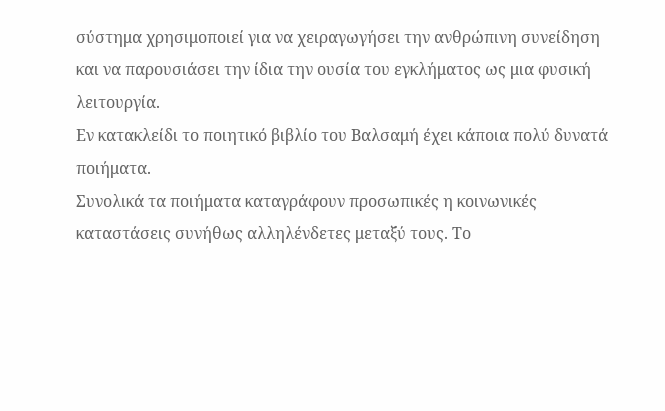σύστημα χρησιμοποιεί για να χειραγωγήσει την ανθρώπινη συνείδηση και να παρουσιάσει την ίδια την ουσία του εγκλήματος ως μια φυσική λειτουργία.
Εν κατακλείδι το ποιητικό βιβλίο του Βαλσαμή έχει κάποια πολύ δυνατά ποιήματα.
Συνολικά τα ποιήματα καταγράφουν προσωπικές η κοινωνικές καταστάσεις συνήθως αλληλένδετες μεταξύ τους. Το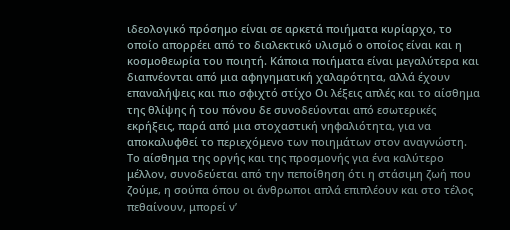ιδεολογικό πρόσημο είναι σε αρκετά ποιήματα κυρίαρχο, το οποίο απορρέει από το διαλεκτικό υλισμό ο οποίος είναι και η κοσμοθεωρία του ποιητή. Κάποια ποιήματα είναι μεγαλύτερα και διαπνέονται από μια αφηγηματική χαλαρότητα, αλλά έχουν επαναλήψεις και πιο σφιχτό στίχο Οι λέξεις απλές και το αίσθημα της θλίψης ή του πόνου δε συνοδεύονται από εσωτερικές εκρήξεις, παρά από μια στοχαστική νηφαλιότητα, για να αποκαλυφθεί το περιεχόμενο των ποιημάτων στον αναγνώστη. Το αίσθημα της οργής και της προσμονής για ένα καλύτερο μέλλον, συνοδεύεται από την πεποίθηση ότι η στάσιμη ζωή που ζούμε, η σούπα όπου οι άνθρωποι απλά επιπλέουν και στο τέλος πεθαίνουν, μπορεί ν’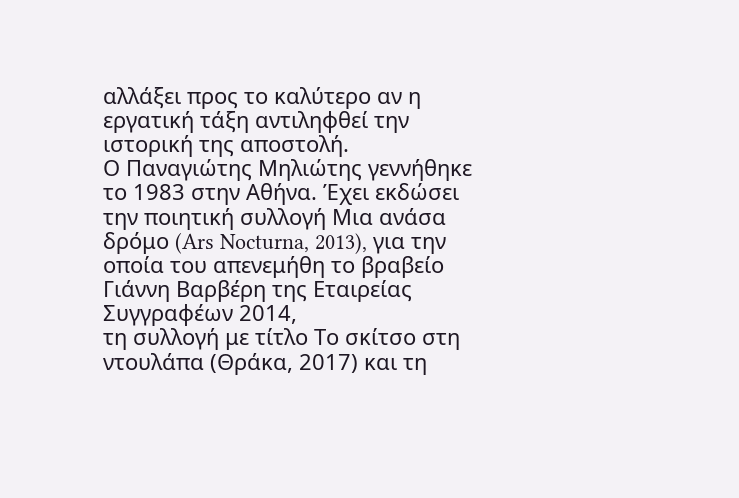αλλάξει προς το καλύτερο αν η εργατική τάξη αντιληφθεί την ιστορική της αποστολή.
Ο Παναγιώτης Μηλιώτης γεννήθηκε το 1983 στην Αθήνα. Έχει εκδώσει την ποιητική συλλογή Μια ανάσα δρόμο (Ars Nocturna, 2013), για την οποία του απενεμήθη το βραβείο Γιάννη Βαρβέρη της Εταιρείας Συγγραφέων 2014,
τη συλλογή με τίτλο Το σκίτσο στη ντουλάπα (Θράκα, 2017) και τη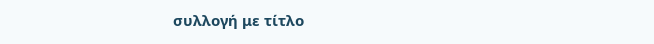συλλογή με τίτλο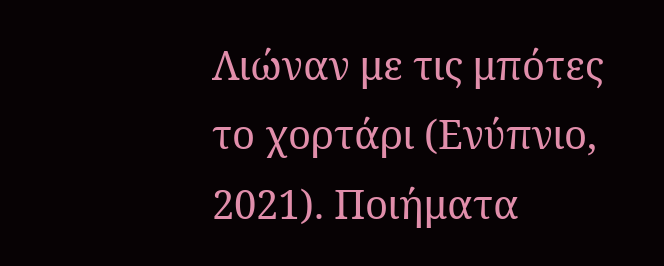Λιώναν με τις μπότες το χορτάρι (Ενύπνιο, 2021). Ποιήματα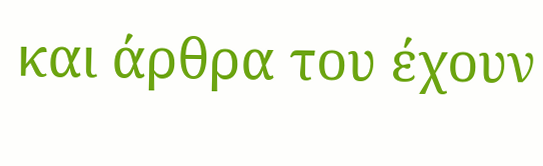και άρθρα του έχουν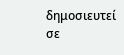δημοσιευτεί σε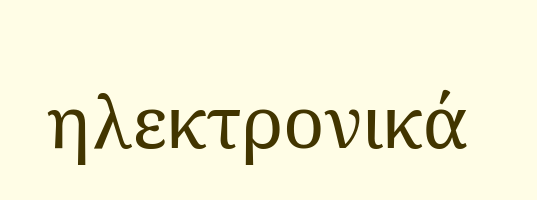ηλεκτρονικά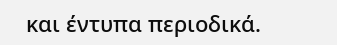και έντυπα περιοδικά.